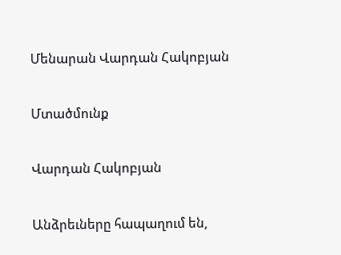Մենարան Վարդան Հակոբյան

Մտածմունք

Վարդան Հակոբյան

Անձրեւները հապաղում են,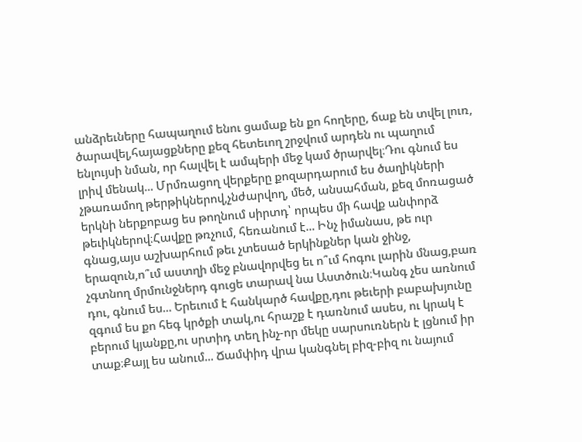անձրեւները հապաղում ենու ցամաք են քո հողերը, ճաք են տվել լուռ, ծարավել,հայացքները քեզ հետեւող շրջվում արդեն ու պաղում ենլույսի նման, որ հալվել է ամպերի մեջ կամ ծրարվել։Դու գնում ես լրիվ մենակ... Մրմռացող վերքերը քոզարդարում ես ծաղիկների չթառամող թերթիկներով,չնժարվող, մեծ, անսահման, քեզ մոռացած երկնի ներքոբաց ես թողնում սիրտդ՝ որպես մի հավք անփորձ թեւիկներով։Հավքը թռչում, հեռանում է... Ինչ իմանաս, թե ուր գնաց,այս աշխարհում թեւ չտեսած երկինքներ կան ջինջ, երազուն,ո՞ւմ աստղի մեջ բնավորվեց եւ ո՞ւմ հոգու լարին մնաց,բառ չգտնող մրմունջներդ գուցե տարավ նա Աստծուն։Կանգ չես առնում դու, գնում ես... Երեւում է հանկարծ հավքը,դու թեւերի բաբախյունը զգում ես քո հեգ կրծքի տակ,ու հրաշք է դառնում ասես, ու կրակ է բերում կյանքը,ու սրտիդ տեղ ինչ-որ մեկը սարսուռներն է լցնում իր տաք։Քայլ ես անում... Ճամփիդ վրա կանգնել բիզ-բիզ ու նայում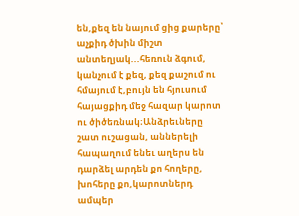են,քեզ են նայում ցից քարերը՝ աչքիդ ծխին միշտ անտեղյակ...հեռուն ձգում, կանչում է քեզ, քեզ քաշում ու հմայում է,բույն են հյուսում հայացքիդ մեջ հազար կարոտ ու ծիծեռնակ։Անձրեւները շատ ուշացան, աններելի հապաղում ենեւ աղերս են դարձել արդեն քո հողերը, խոհերը քո,կարոտներդ ամպեր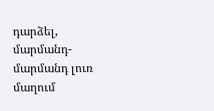դարձել, մարմանդ-մարմանդ լուռ մաղում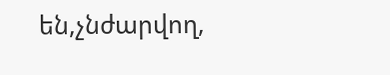են,չնժարվող,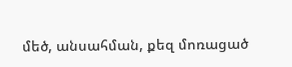մեծ, անսահման, քեզ մոռացած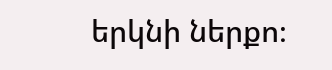երկնի ներքո։